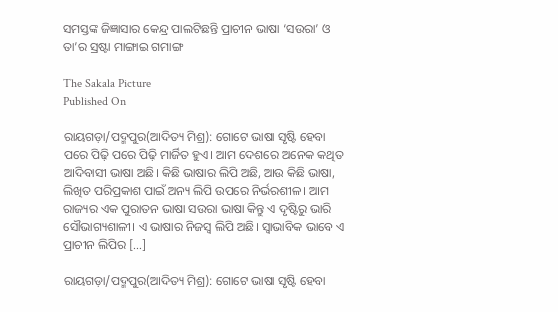ସମସ୍ତଙ୍କ ଜିଜ୍ଞାସାର କେନ୍ଦ୍ର ପାଲଟିଛନ୍ତି ପ୍ରାଚୀନ ଭାଷା ‘ସଉରା’ ଓ ତା’ର ସ୍ରଷ୍ଟା ମାଙ୍ଗାଇ ଗମାଙ୍ଗ

The Sakala Picture
Published On

ରାୟଗଡ଼ା/ପଦ୍ମପୁର(ଆଦିତ୍ୟ ମିଶ୍ର): ଗୋଟେ ଭାଷା ସୃଷ୍ଟି ହେବା ପରେ ପିଢ଼ି ପରେ ପିଢ଼ି ମାର୍ଜିତ ହୁଏ। ଆମ ଦେଶରେ ଅନେକ କଥିତ ଆଦିବାସୀ ଭାଷା ଅଛି। କିଛି ଭାଷାର ଲିପି ଅଛି, ଆଉ କିଛି ଭାଷା, ଲିଖିତ ପରିପ୍ରକାଶ ପାଇଁ ଅନ୍ୟ ଲିପି ଉପରେ ନିର୍ଭରଶୀଳ। ଆମ ରାଜ୍ୟର ଏକ ପୁରାତନ ଭାଷା ସଉରା ଭାଷା କିନ୍ତୁ ଏ ଦୃଷ୍ଟିରୁ ଭାରି ସୌଭାଗ୍ୟଶାଳୀ। ଏ ଭାଷାର ନିଜସ୍ୱ ଲିପି ଅଛି। ସ୍ୱାଭାବିକ ଭାବେ ଏ ପ୍ରାଚୀନ ଲିପିର […]

ରାୟଗଡ଼ା/ପଦ୍ମପୁର(ଆଦିତ୍ୟ ମିଶ୍ର): ଗୋଟେ ଭାଷା ସୃଷ୍ଟି ହେବା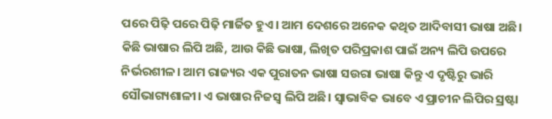ପରେ ପିଢ଼ି ପରେ ପିଢ଼ି ମାର୍ଜିତ ହୁଏ। ଆମ ଦେଶରେ ଅନେକ କଥିତ ଆଦିବାସୀ ଭାଷା ଅଛି। କିଛି ଭାଷାର ଲିପି ଅଛି, ଆଉ କିଛି ଭାଷା, ଲିଖିତ ପରିପ୍ରକାଶ ପାଇଁ ଅନ୍ୟ ଲିପି ଉପରେ ନିର୍ଭରଶୀଳ। ଆମ ରାଜ୍ୟର ଏକ ପୁରାତନ ଭାଷା ସଉରା ଭାଷା କିନ୍ତୁ ଏ ଦୃଷ୍ଟିରୁ ଭାରି ସୌଭାଗ୍ୟଶାଳୀ। ଏ ଭାଷାର ନିଜସ୍ୱ ଲିପି ଅଛି। ସ୍ୱାଭାବିକ ଭାବେ ଏ ପ୍ରାଚୀନ ଲିପିର ସ୍ରଷ୍ଟା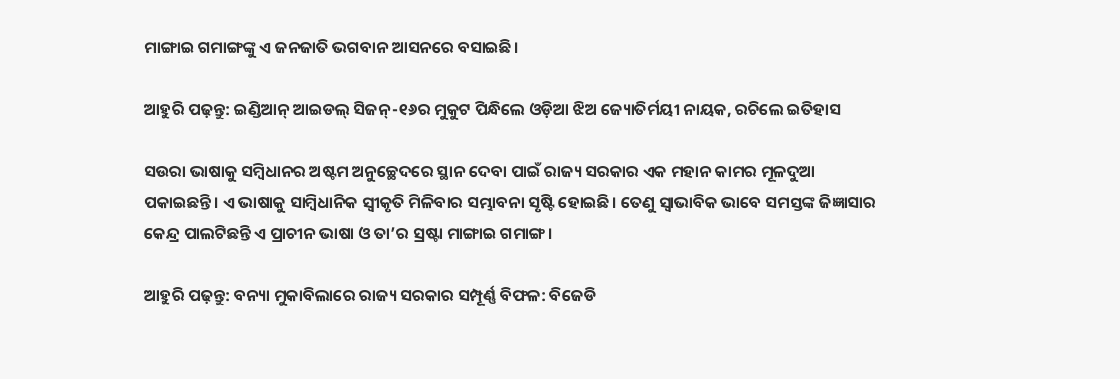ମାଙ୍ଗାଇ ଗମାଙ୍ଗଙ୍କୁ ଏ ଜନଜାତି ଭଗବାନ ଆସନରେ ବସାଇଛି।

ଆହୁରି ପଢ଼ନ୍ତୁ: ଇଣ୍ଡିଆନ୍ ଆଇଡଲ୍ ସିଜନ୍-୧୬ର ମୁକୁଟ ପିନ୍ଧିଲେ ଓଡ଼ିଆ ଝିଅ ଜ୍ୟୋତିର୍ମୟୀ ନାୟକ, ରଚିଲେ ଇତିହାସ

ସଉରା ଭାଷାକୁ ସମ୍ବିଧାନର ଅଷ୍ଟମ ଅନୁଚ୍ଛେଦରେ ସ୍ଥାନ ଦେବା ପାଇଁ ରାଜ୍ୟ ସରକାର ଏକ ମହାନ କାମର ମୂଳଦୁଆ ପକାଇଛନ୍ତି। ଏ ଭାଷାକୁ ସାମ୍ବିଧାନିକ ସ୍ୱୀକୃତି ମିଳିବାର ସମ୍ଭାବନା ସୃଷ୍ଟି ହୋଇଛି। ତେଣୁ ସ୍ୱାଭାବିକ ଭାବେ ସମସ୍ତଙ୍କ ଜିଜ୍ଞାସାର କେନ୍ଦ୍ର ପାଲଟିଛନ୍ତି ଏ ପ୍ରାଚୀନ ଭାଷା ଓ ତା’ର ସ୍ରଷ୍ଟା ମାଙ୍ଗାଇ ଗମାଙ୍ଗ।

ଆହୁରି ପଢ଼ନ୍ତୁ: ବନ୍ୟା ମୁକାବିଲାରେ ରାଜ୍ୟ ସରକାର ସମ୍ପୂର୍ଣ୍ଣ ବିଫଳ: ବିଜେଡି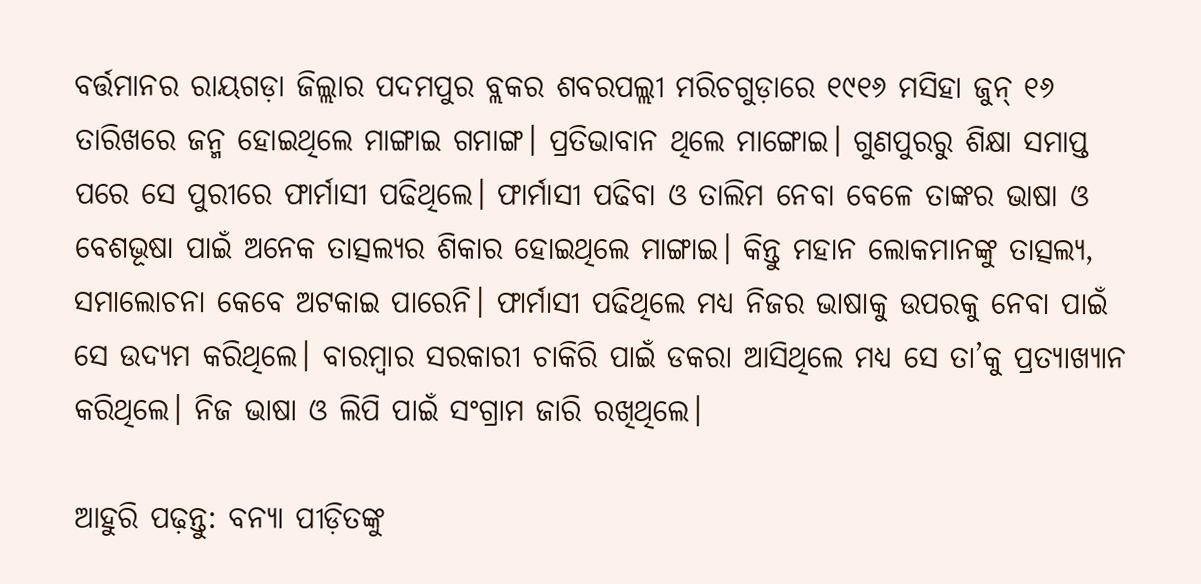ବର୍ତ୍ତମାନର ରାୟଗଡ଼ା ଜିଲ୍ଲାର ପଦମପୁର ବ୍ଲକର ଶବରପଲ୍ଲୀ ମରିଚଗୁଡ଼ାରେ ୧୯୧୬ ମସିହା ଜୁନ୍‌‌ ୧୬ ତାରିଖରେ ଜନ୍ମ ହୋଇଥିଲେ ମାଙ୍ଗାଇ ଗମାଙ୍ଗ। ପ୍ରତିଭାବାନ ଥିଲେ ମାଙ୍ଗୋଇ। ଗୁଣପୁରରୁ ଶିକ୍ଷା ସମାପ୍ତ ପରେ ସେ ପୁରୀରେ ଫାର୍ମାସୀ ପଢିଥିଲେ। ଫାର୍ମାସୀ ପଢିବା ଓ ତାଲିମ ନେବା ବେଳେ ତାଙ୍କର ଭାଷା ଓ ବେଶଭୂଷା ପାଇଁ ଅନେକ ତାତ୍ସଲ୍ୟର ଶିକାର ହୋଇଥିଲେ ମାଙ୍ଗାଇ। କିନ୍ତୁ ମହାନ ଲୋକମାନଙ୍କୁ ତାତ୍ସଲ୍ୟ, ସମାଲୋଚନା କେବେ ଅଟକାଇ ପାରେନି। ଫାର୍ମାସୀ ପଢିଥିଲେ ମଧ୍ୟ ନିଜର ଭାଷାକୁ ଉପରକୁ ନେବା ପାଇଁ ସେ ଉଦ୍ୟମ କରିଥିଲେ। ବାରମ୍ବାର ସରକାରୀ ଚାକିରି ପାଇଁ ଡକରା ଆସିଥିଲେ ମଧ୍ୟ ସେ ତା’କୁ ପ୍ରତ୍ୟାଖ୍ୟାନ କରିଥିଲେ। ନିଜ ଭାଷା ଓ ଲିପି ପାଇଁ ସଂଗ୍ରାମ ଜାରି ରଖିଥିଲେ।

ଆହୁରି ପଢ଼ନ୍ତୁ: ବନ୍ୟା ପୀଡ଼ିତଙ୍କୁ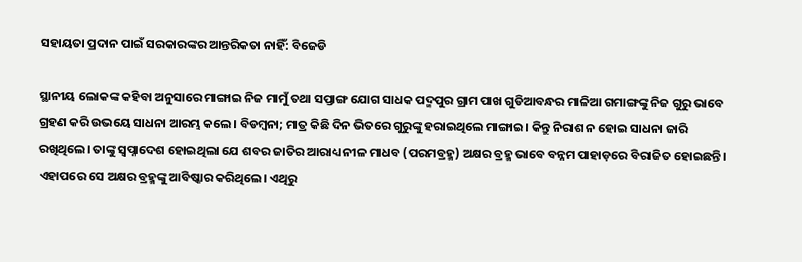ସହାୟତା ପ୍ରଦାନ ପାଇଁ ସରକାରଙ୍କର ଆନ୍ତରିକତା ନାହିଁ: ବିଜେଡି

ସ୍ଥାନୀୟ ଲୋକଙ୍କ କହିବା ଅନୁସାରେ ମାଙ୍ଗାଇ ନିଜ ମାମୁଁ ତଥା ସପ୍ତାଙ୍ଗ ଯୋଗ ସାଧକ ପଦ୍ମପୁର ଗ୍ରାମ ପାଖ ଗୁଡିଆବନ୍ଧର ମାଳିଆ ଗମାଙ୍ଗଙ୍କୁ ନିଜ ଗୁରୁ ଭାବେ ଗ୍ରହଣ କରି ଉଭୟେ ସାଧନା ଆରମ୍ଭ କଲେ। ବିଡମ୍ୱନା; ମାତ୍ର କିଛି ଦିନ ଭିତରେ ଗୁରୁଙ୍କୁ ହରାଇଥିଲେ ମାଙ୍ଗାଇ। କିନ୍ତୁ ନିରାଶ ନ ହୋଇ ସାଧନା ଜାରି ରଖିଥିଲେ। ତାଙ୍କୁ ସ୍ୱପ୍ନାଦେଶ ହୋଇଥିଲା ଯେ ଶବର ଜାତିର ଆରାଧ୍ୟ ନୀଳ ମାଧବ (ପରମବ୍ରହ୍ମ) ଅକ୍ଷର ବ୍ରହ୍ମ ଭାବେ ବନ୍ନମ ପାହାଡ଼ରେ ବିରାଜିତ ହୋଇଛନ୍ତି। ଏହାପରେ ସେ ଅକ୍ଷର ବ୍ରହ୍ମଙ୍କୁ ଆବିଷ୍କାର କରିଥିଲେ। ଏଥିରୁ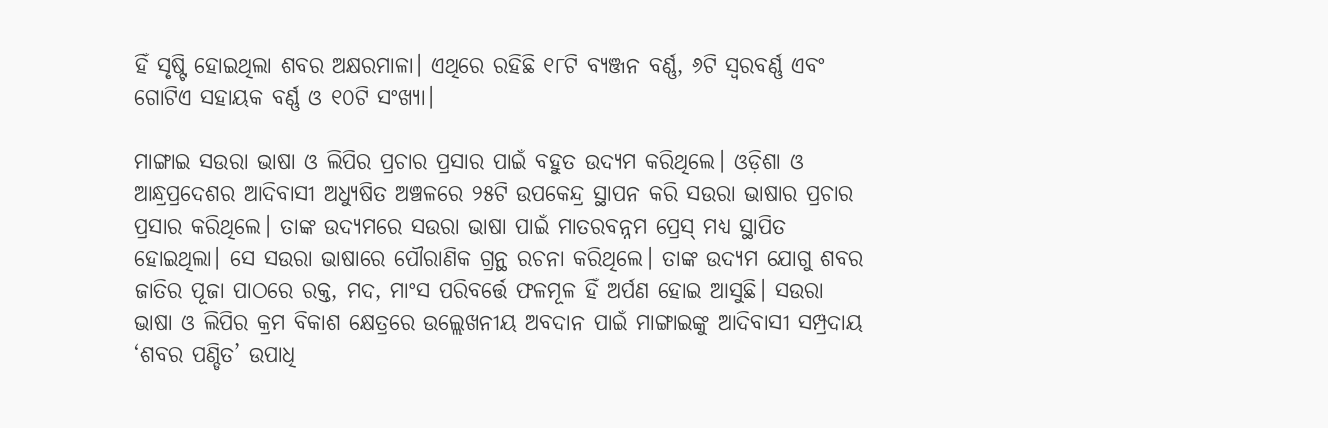ହିଁ ସୃଷ୍ଟି ହୋଇଥିଲା ଶବର ଅକ୍ଷରମାଳା। ଏଥିରେ ରହିଛି ୧୮ଟି ବ୍ୟଞ୍ଜନ ବର୍ଣ୍ଣ, ୬ଟି ସ୍ୱରବର୍ଣ୍ଣ ଏବଂ ଗୋଟିଏ ସହାୟକ ବର୍ଣ୍ଣ ଓ ୧୦ଟି ସଂଖ୍ୟା।

ମାଙ୍ଗାଇ ସଉରା ଭାଷା ଓ ଲିପିର ପ୍ରଚାର ପ୍ରସାର ପାଇଁ ବହୁତ ଉଦ୍ୟମ କରିଥିଲେ। ଓଡ଼ିଶା ଓ ଆନ୍ଧ୍ରପ୍ରଦେଶର ଆଦିବାସୀ ଅଧ୍ୟୁଷିତ ଅଞ୍ଚଳରେ ୨୫ଟି ଉପକେନ୍ଦ୍ର ସ୍ଥାପନ କରି ସଉରା ଭାଷାର ପ୍ରଚାର ପ୍ରସାର କରିଥିଲେ। ତାଙ୍କ ଉଦ୍ୟମରେ ସଉରା ଭାଷା ପାଇଁ ମାତରବନ୍ନମ ପ୍ରେସ୍‌‌ ମଧ୍ୟ ସ୍ଥାପିତ ହୋଇଥିଲା। ସେ ସଉରା ଭାଷାରେ ପୌରାଣିକ ଗ୍ରନ୍ଥ ରଚନା କରିଥିଲେ। ତାଙ୍କ ଉଦ୍ୟମ ଯୋଗୁ ଶବର ଜାତିର ପୂଜା ପାଠରେ ରକ୍ତ, ମଦ, ମାଂସ ପରିବର୍ତ୍ତେ ଫଳମୂଳ ହିଁ ଅର୍ପଣ ହୋଇ ଆସୁଛି। ସଉରା ଭାଷା ଓ ଲିପିର କ୍ରମ ବିକାଶ କ୍ଷେତ୍ରରେ ଉଲ୍ଲେଖନୀୟ ଅବଦାନ ପାଇଁ ମାଙ୍ଗାଇଙ୍କୁ ଆଦିବାସୀ ସମ୍ପ୍ରଦାୟ ‘ଶବର ପଣ୍ଡିତ’ ଉପାଧି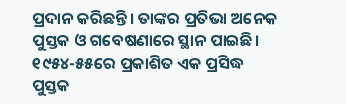ପ୍ରଦାନ କରିଛନ୍ତି। ତାଙ୍କର ପ୍ରତିଭା ଅନେକ ପୁସ୍ତକ ଓ ଗବେଷଣାରେ ସ୍ଥାନ ପାଇଛି। ୧୯୫୪-୫୫ରେ ପ୍ରକାଶିତ ଏକ ପ୍ରସିଦ୍ଧ ପୁସ୍ତକ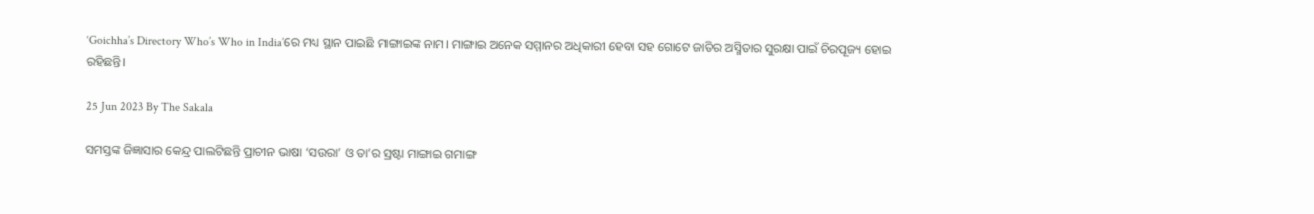‘Goichha’s Directory Who’s Who in India’ରେ ମଧ୍ୟ ସ୍ଥାନ ପାଇଛି ମାଙ୍ଗାଇଙ୍କ ନାମ। ମାଙ୍ଗାଇ ଅନେକ ସମ୍ମାନର ଅଧିକାରୀ ହେବା ସହ ଗୋଟେ ଜାତିର ଅସ୍ମିତାର ସୁରକ୍ଷା ପାଇଁ ଚିରପୂଜ୍ୟ ହୋଇ ରହିଛନ୍ତି।

25 Jun 2023 By The Sakala

ସମସ୍ତଙ୍କ ଜିଜ୍ଞାସାର କେନ୍ଦ୍ର ପାଲଟିଛନ୍ତି ପ୍ରାଚୀନ ଭାଷା ‘ସଉରା’ ଓ ତା’ର ସ୍ରଷ୍ଟା ମାଙ୍ଗାଇ ଗମାଙ୍ଗ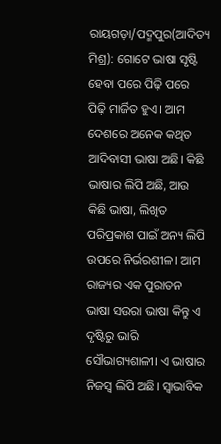ରାୟଗଡ଼ା/ପଦ୍ମପୁର(ଆଦିତ୍ୟ ମିଶ୍ର): ଗୋଟେ ଭାଷା ସୃଷ୍ଟି ହେବା ପରେ ପିଢ଼ି ପରେ ପିଢ଼ି ମାର୍ଜିତ ହୁଏ। ଆମ ଦେଶରେ ଅନେକ କଥିତ ଆଦିବାସୀ ଭାଷା ଅଛି। କିଛି ଭାଷାର ଲିପି ଅଛି, ଆଉ କିଛି ଭାଷା, ଲିଖିତ ପରିପ୍ରକାଶ ପାଇଁ ଅନ୍ୟ ଲିପି ଉପରେ ନିର୍ଭରଶୀଳ। ଆମ ରାଜ୍ୟର ଏକ ପୁରାତନ ଭାଷା ସଉରା ଭାଷା କିନ୍ତୁ ଏ ଦୃଷ୍ଟିରୁ ଭାରି ସୌଭାଗ୍ୟଶାଳୀ। ଏ ଭାଷାର ନିଜସ୍ୱ ଲିପି ଅଛି। ସ୍ୱାଭାବିକ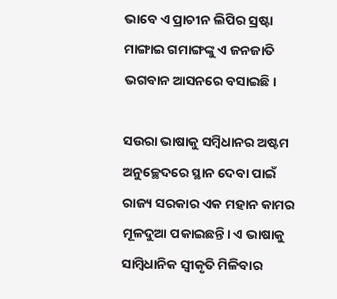ଭାବେ ଏ ପ୍ରାଚୀନ ଲିପିର ସ୍ରଷ୍ଟା ମାଙ୍ଗାଇ ଗମାଙ୍ଗଙ୍କୁ ଏ ଜନଜାତି ଭଗବାନ ଆସନରେ ବସାଇଛି।

ସଉରା ଭାଷାକୁ ସମ୍ବିଧାନର ଅଷ୍ଟମ ଅନୁଚ୍ଛେଦରେ ସ୍ଥାନ ଦେବା ପାଇଁ ରାଜ୍ୟ ସରକାର ଏକ ମହାନ କାମର ମୂଳଦୁଆ ପକାଇଛନ୍ତି। ଏ ଭାଷାକୁ ସାମ୍ବିଧାନିକ ସ୍ୱୀକୃତି ମିଳିବାର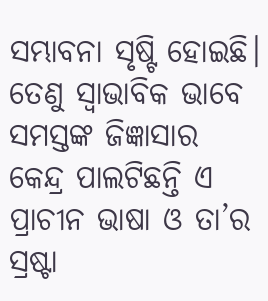ସମ୍ଭାବନା ସୃଷ୍ଟି ହୋଇଛି। ତେଣୁ ସ୍ୱାଭାବିକ ଭାବେ ସମସ୍ତଙ୍କ ଜିଜ୍ଞାସାର କେନ୍ଦ୍ର ପାଲଟିଛନ୍ତି ଏ ପ୍ରାଚୀନ ଭାଷା ଓ ତା’ର ସ୍ରଷ୍ଟା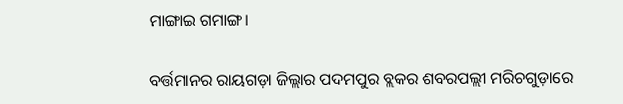ମାଙ୍ଗାଇ ଗମାଙ୍ଗ।

ବର୍ତ୍ତମାନର ରାୟଗଡ଼ା ଜିଲ୍ଲାର ପଦମପୁର ବ୍ଲକର ଶବରପଲ୍ଲୀ ମରିଚଗୁଡ଼ାରେ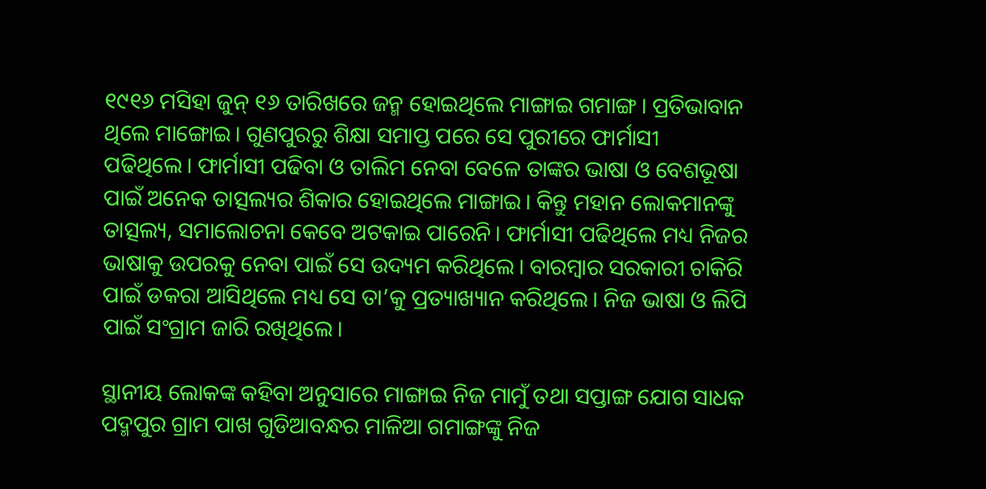୧୯୧୬ ମସିହା ଜୁନ୍‌‌ ୧୬ ତାରିଖରେ ଜନ୍ମ ହୋଇଥିଲେ ମାଙ୍ଗାଇ ଗମାଙ୍ଗ। ପ୍ରତିଭାବାନ ଥିଲେ ମାଙ୍ଗୋଇ। ଗୁଣପୁରରୁ ଶିକ୍ଷା ସମାପ୍ତ ପରେ ସେ ପୁରୀରେ ଫାର୍ମାସୀ ପଢିଥିଲେ। ଫାର୍ମାସୀ ପଢିବା ଓ ତାଲିମ ନେବା ବେଳେ ତାଙ୍କର ଭାଷା ଓ ବେଶଭୂଷା ପାଇଁ ଅନେକ ତାତ୍ସଲ୍ୟର ଶିକାର ହୋଇଥିଲେ ମାଙ୍ଗାଇ। କିନ୍ତୁ ମହାନ ଲୋକମାନଙ୍କୁ ତାତ୍ସଲ୍ୟ, ସମାଲୋଚନା କେବେ ଅଟକାଇ ପାରେନି। ଫାର୍ମାସୀ ପଢିଥିଲେ ମଧ୍ୟ ନିଜର ଭାଷାକୁ ଉପରକୁ ନେବା ପାଇଁ ସେ ଉଦ୍ୟମ କରିଥିଲେ। ବାରମ୍ବାର ସରକାରୀ ଚାକିରି ପାଇଁ ଡକରା ଆସିଥିଲେ ମଧ୍ୟ ସେ ତା’କୁ ପ୍ରତ୍ୟାଖ୍ୟାନ କରିଥିଲେ। ନିଜ ଭାଷା ଓ ଲିପି ପାଇଁ ସଂଗ୍ରାମ ଜାରି ରଖିଥିଲେ।

ସ୍ଥାନୀୟ ଲୋକଙ୍କ କହିବା ଅନୁସାରେ ମାଙ୍ଗାଇ ନିଜ ମାମୁଁ ତଥା ସପ୍ତାଙ୍ଗ ଯୋଗ ସାଧକ ପଦ୍ମପୁର ଗ୍ରାମ ପାଖ ଗୁଡିଆବନ୍ଧର ମାଳିଆ ଗମାଙ୍ଗଙ୍କୁ ନିଜ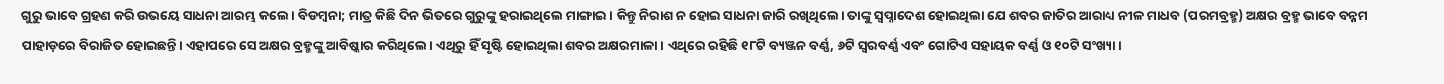ଗୁରୁ ଭାବେ ଗ୍ରହଣ କରି ଉଭୟେ ସାଧନା ଆରମ୍ଭ କଲେ। ବିଡମ୍ୱନା; ମାତ୍ର କିଛି ଦିନ ଭିତରେ ଗୁରୁଙ୍କୁ ହରାଇଥିଲେ ମାଙ୍ଗାଇ। କିନ୍ତୁ ନିରାଶ ନ ହୋଇ ସାଧନା ଜାରି ରଖିଥିଲେ। ତାଙ୍କୁ ସ୍ୱପ୍ନାଦେଶ ହୋଇଥିଲା ଯେ ଶବର ଜାତିର ଆରାଧ୍ୟ ନୀଳ ମାଧବ (ପରମବ୍ରହ୍ମ) ଅକ୍ଷର ବ୍ରହ୍ମ ଭାବେ ବନ୍ନମ ପାହାଡ଼ରେ ବିରାଜିତ ହୋଇଛନ୍ତି। ଏହାପରେ ସେ ଅକ୍ଷର ବ୍ରହ୍ମଙ୍କୁ ଆବିଷ୍କାର କରିଥିଲେ। ଏଥିରୁ ହିଁ ସୃଷ୍ଟି ହୋଇଥିଲା ଶବର ଅକ୍ଷରମାଳା। ଏଥିରେ ରହିଛି ୧୮ଟି ବ୍ୟଞ୍ଜନ ବର୍ଣ୍ଣ, ୬ଟି ସ୍ୱରବର୍ଣ୍ଣ ଏବଂ ଗୋଟିଏ ସହାୟକ ବର୍ଣ୍ଣ ଓ ୧୦ଟି ସଂଖ୍ୟା।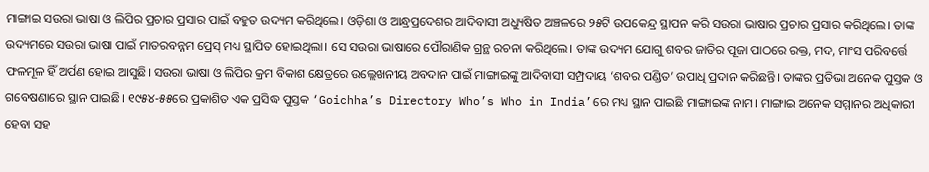ମାଙ୍ଗାଇ ସଉରା ଭାଷା ଓ ଲିପିର ପ୍ରଚାର ପ୍ରସାର ପାଇଁ ବହୁତ ଉଦ୍ୟମ କରିଥିଲେ। ଓଡ଼ିଶା ଓ ଆନ୍ଧ୍ରପ୍ରଦେଶର ଆଦିବାସୀ ଅଧ୍ୟୁଷିତ ଅଞ୍ଚଳରେ ୨୫ଟି ଉପକେନ୍ଦ୍ର ସ୍ଥାପନ କରି ସଉରା ଭାଷାର ପ୍ରଚାର ପ୍ରସାର କରିଥିଲେ। ତାଙ୍କ ଉଦ୍ୟମରେ ସଉରା ଭାଷା ପାଇଁ ମାତରବନ୍ନମ ପ୍ରେସ୍‌‌ ମଧ୍ୟ ସ୍ଥାପିତ ହୋଇଥିଲା। ସେ ସଉରା ଭାଷାରେ ପୌରାଣିକ ଗ୍ରନ୍ଥ ରଚନା କରିଥିଲେ। ତାଙ୍କ ଉଦ୍ୟମ ଯୋଗୁ ଶବର ଜାତିର ପୂଜା ପାଠରେ ରକ୍ତ, ମଦ, ମାଂସ ପରିବର୍ତ୍ତେ ଫଳମୂଳ ହିଁ ଅର୍ପଣ ହୋଇ ଆସୁଛି। ସଉରା ଭାଷା ଓ ଲିପିର କ୍ରମ ବିକାଶ କ୍ଷେତ୍ରରେ ଉଲ୍ଲେଖନୀୟ ଅବଦାନ ପାଇଁ ମାଙ୍ଗାଇଙ୍କୁ ଆଦିବାସୀ ସମ୍ପ୍ରଦାୟ ‘ଶବର ପଣ୍ଡିତ’ ଉପାଧି ପ୍ରଦାନ କରିଛନ୍ତି। ତାଙ୍କର ପ୍ରତିଭା ଅନେକ ପୁସ୍ତକ ଓ ଗବେଷଣାରେ ସ୍ଥାନ ପାଇଛି। ୧୯୫୪-୫୫ରେ ପ୍ରକାଶିତ ଏକ ପ୍ରସିଦ୍ଧ ପୁସ୍ତକ ‘Goichha’s Directory Who’s Who in India’ରେ ମଧ୍ୟ ସ୍ଥାନ ପାଇଛି ମାଙ୍ଗାଇଙ୍କ ନାମ। ମାଙ୍ଗାଇ ଅନେକ ସମ୍ମାନର ଅଧିକାରୀ ହେବା ସହ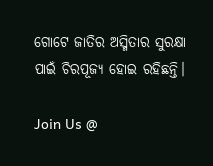ଗୋଟେ ଜାତିର ଅସ୍ମିତାର ସୁରକ୍ଷା ପାଇଁ ଚିରପୂଜ୍ୟ ହୋଇ ରହିଛନ୍ତି।

Join Us @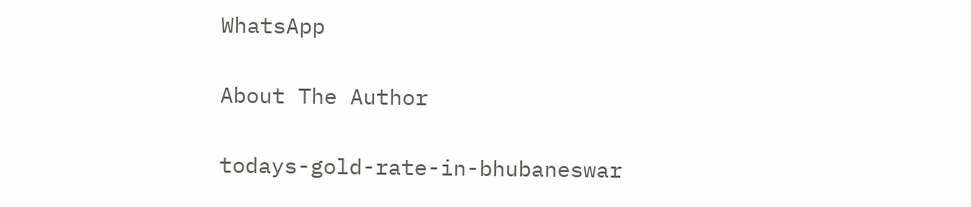WhatsApp

About The Author

todays-gold-rate-in-bhubaneswar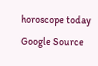horoscope today
Google Source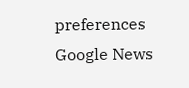preferences
Google News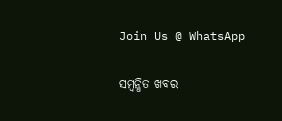Join Us @ WhatsApp

ସମ୍ବନ୍ଧିତ ଖବର